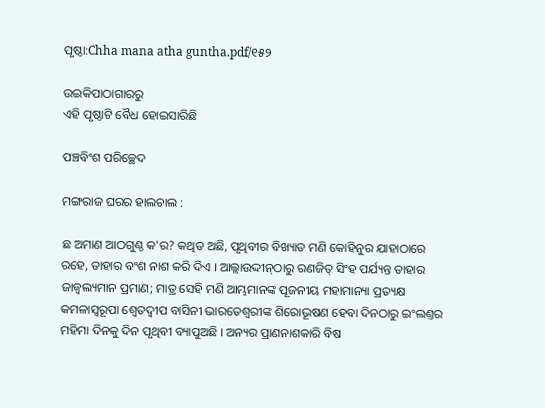ପୃଷ୍ଠା:Chha mana atha guntha.pdf/୧୫୨

ଉଇକିପାଠାଗାର‌ରୁ
ଏହି ପୃଷ୍ଠାଟି ବୈଧ ହୋଇସାରିଛି

ପଞ୍ଚବିଂଶ ପରିଚ୍ଛେଦ

ମଙ୍ଗରାଜ ଘରର ହାଲଚାଲ :

ଛ ଅମାଣ ଆଠଗୁଣ୍ଠ କ'ର? କଥିତ ଅଛି, ପୃଥିବୀର ବିଖ୍ୟାତ ମଣି କୋହିନୁର ଯାହାଠାରେ ରହେ, ତାହାର ବଂଶ ନାଶ କରି ଦିଏ । ଆଲ୍ଲାଉଦ୍ଦୀନ୍‌ଠାରୁ ରଣଜିତ୍ ସିଂହ ପର୍ଯ୍ୟନ୍ତ ତାହାର ଜାଜ୍ୱଲ୍ୟମାନ ପ୍ରମାଣ; ମାତ୍ର ସେହି ମଣି ଆମ୍ଭମାନଙ୍କ ପୂଜନୀୟ ମହାମାନ୍ୟା ପ୍ରତ୍ୟକ୍ଷ କମଳାସ୍ୱରୂପା ଶ୍ୱେତଦ୍ୱୀପ ବାସିନୀ ଭାରତେଶ୍ୱରୀଙ୍କ ଶିରୋଭୂଷଣ ହେବା ଦିନଠାରୁ ଇଂଲଣ୍ତର ମହିମା ଦିନକୁ ଦିନ ପୃଥିବୀ ବ୍ୟାପୁଅଛି । ଅନ୍ୟର ପ୍ରାଣନାଶକାରି ବିଷ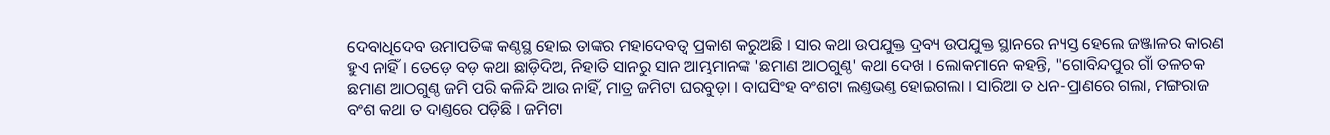ଦେବାଧିଦେବ ଉମାପତିଙ୍କ କଣ୍ଠସ୍ଥ ହୋଇ ତାଙ୍କର ମହାଦେବତ୍ୱ ପ୍ରକାଶ କରୁଅଛି । ସାର କଥା ଉପଯୁକ୍ତ ଦ୍ରବ୍ୟ ଉପଯୁକ୍ତ ସ୍ଥାନରେ ନ୍ୟସ୍ତ ହେଲେ ଜଞ୍ଜାଳର କାରଣ ହୁଏ ନାହିଁ । ତେଡ଼େ ବଡ଼ କଥା ଛାଡ଼ିଦିଅ, ନିହାତି ସାନରୁ ସାନ ଆମ୍ଭମାନଙ୍କ 'ଛମାଣ ଆଠଗୁଣ୍ଠ' କଥା ଦେଖ । ଲୋକମାନେ କହନ୍ତି, "ଗୋବିନ୍ଦପୁର ଗାଁ ତଳଚକ ଛମାଣ ଆଠଗୁଣ୍ଠ ଜମି ପରି କଳିନ୍ଦି ଆଉ ନାହିଁ, ମାତ୍ର ଜମିଟା ଘରବୁଡ଼ା । ବାଘସିଂହ ବଂଶଟା ଲଣ୍ତଭଣ୍ତ ହୋଇଗଲା । ସାରିଆ ତ ଧନ-ପ୍ରାଣରେ ଗଲା, ମଙ୍ଗରାଜ ବଂଶ କଥା ତ ଦାଣ୍ତରେ ପଡ଼ିଛି । ଜମିଟା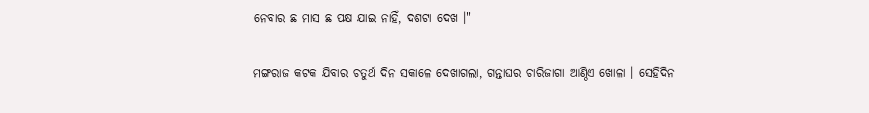ନେବାର ଛ ମାସ ଛ ପକ୍ଷ ଯାଇ ନାହିଁ, ଦଶଟା ଦେଖ ।"

ମଙ୍ଗରାଜ କଟକ ଯିବାର ଚତୁର୍ଥ ଦିନ ସକାଳେ ଦେଖାଗଲା, ଗନ୍ତାଘର ଚାରିଜାଗା ଆଣ୍ଠିଏ ଖୋଳା । ସେହିଦିନ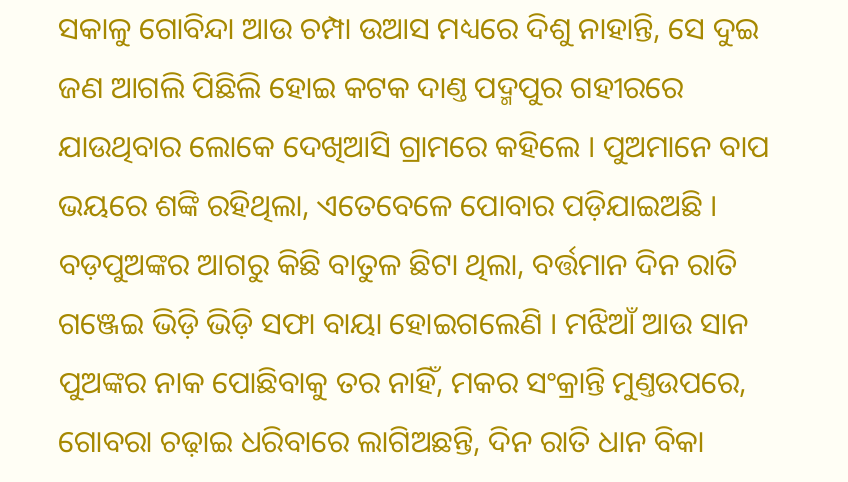ସକାଳୁ ଗୋବିନ୍ଦା ଆଉ ଚମ୍ପା ଉଆସ ମଧ୍ୟରେ ଦିଶୁ ନାହାନ୍ତି, ସେ ଦୁଇ ଜଣ ଆଗଲି ପିଛିଲି ହୋଇ କଟକ ଦାଣ୍ତ ପଦ୍ମପୁର ଗହୀରରେ ଯାଉଥିବାର ଲୋକେ ଦେଖିଆସି ଗ୍ରାମରେ କହିଲେ । ପୁଅମାନେ ବାପ ଭୟରେ ଶଙ୍କି ରହିଥିଲା, ଏତେବେଳେ ପୋବାର ପଡ଼ିଯାଇଅଛି । ବଡ଼ପୁଅଙ୍କର ଆଗରୁ କିଛି ବାତୁଳ ଛିଟା ଥିଲା, ବର୍ତ୍ତମାନ ଦିନ ରାତି ଗଞ୍ଜେଇ ଭିଡ଼ି ଭିଡ଼ି ସଫା ବାୟା ହୋଇଗଲେଣି । ମଝିଆଁ ଆଉ ସାନ ପୁଅଙ୍କର ନାକ ପୋଛିବାକୁ ତର ନାହିଁ, ମକର ସଂକ୍ରାନ୍ତି ମୁଣ୍ତଉପରେ, ଗୋବରା ଚଢ଼ାଇ ଧରିବାରେ ଲାଗିଅଛନ୍ତି, ଦିନ ରାତି ଧାନ ବିକା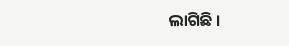ଲାଗିଛି ।